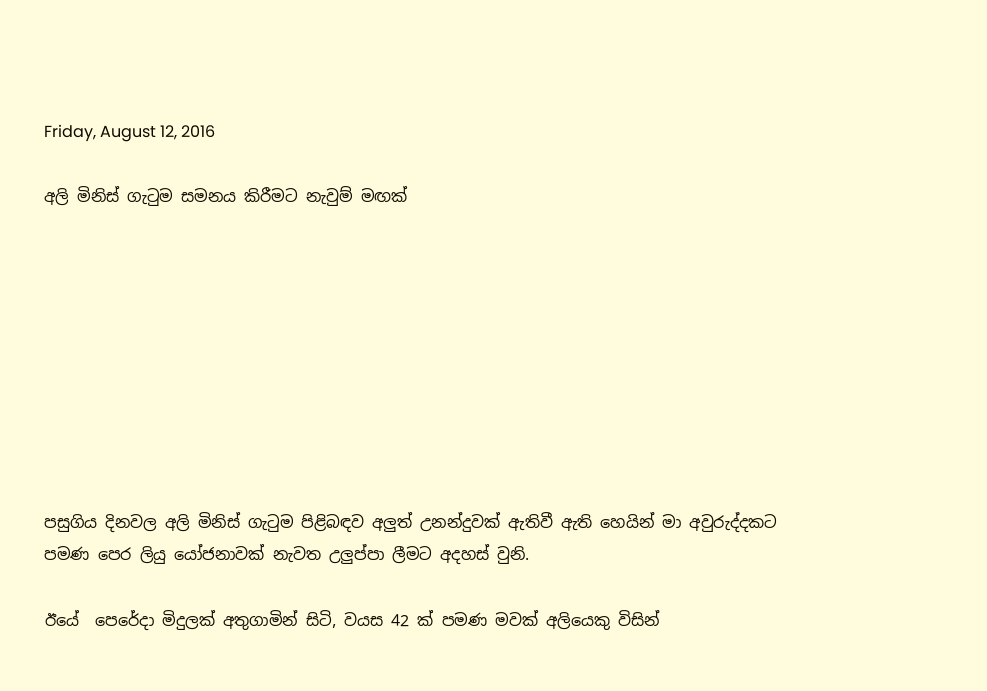Friday, August 12, 2016

අලි මිනිස් ගැටුම සමනය කිරීමට නැවුම් මඟක්









පසුගිය දිනවල අලි මිනිස් ගැටුම පිළිබඳව අලුත් උනන්දුවක් ඇතිවී ඇති හෙයින් මා අවුරුද්දකට පමණ පෙර ලියු යෝජනාවක් නැවත උලුප්පා ලීමට අදහස් වුනි.

ඊයේ  පෙරේදා මිදුලක් අතුගාමින් සිටි, වයස 42 ක් පමණ මවක් අලියෙකු විසින්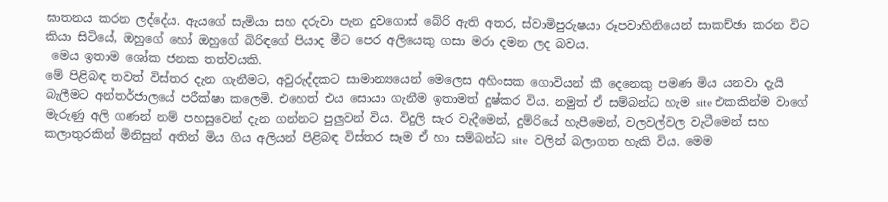ඝාතනය කරන ලද්දේය. ඇයගේ සැමියා සහ දරුවා පැන දුවගොස් බේරි ඇති අතර, ස්වාමිපුරුෂයා රූපවාහිනියෙන් සාකච්ඡා කරන විට කියා සිටියේ, ඔහුගේ හෝ ඔහුගේ බිරිඳගේ පියාද මීට පෙර අලියෙකු ගසා මරා දමන ලද බවය.
 මෙය ඉතාම ශෝක ජනක තත්වයකි.
මේ පිළිබඳ තවත් විස්තර දැන ගැනීමට, අවුරුද්දකට සාමාන්‍යයෙන් මෙලෙස අහිංසක ගොවියන් කී දෙනෙකු පමණ මිය යනවා දැයි බැලීමට අන්තර්ජාලයේ පරීක්ෂා කලෙමි. එහෙත් එය සොයා ගැනීම ඉතාමත් දුෂ්කර විය. නමුත් ඒ සම්බන්ධ හැම site එකකින්ම වාගේ මැරුණු අලි ගණන් නම් පහසුවෙන් දැන ගන්නට පුලුවන් විය. විදුලි සැර වැදීමෙන්, දුම්රියේ හැපීමෙන්, වලවල්වල වැටීමෙන් සහ කලාතුරකින් මිනිසුන් අතින් මිය ගිය අලියන් පිළිබඳ විස්තර සෑම ඒ හා සම්බන්ධ site  වලින් බලාගත හැකි විය. මෙම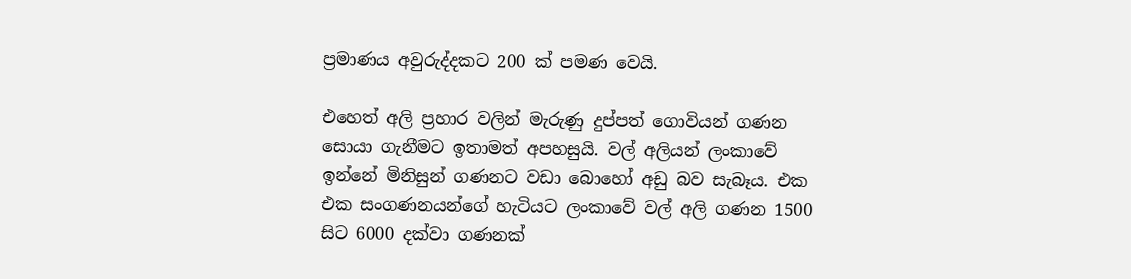ප්‍රමාණය අවුරුද්දකට 200 ක් පමණ වෙයි.

එහෙත් අලි ප්‍රහාර වලින් මැරුණු දුප්පත් ගොවියන් ගණන සොයා ගැනීමට ඉතාමත් අපහසුයි. වල් අලියන් ලංකාවේ ඉන්නේ මිනිසුන් ගණනට වඩා බොහෝ අඩු බව සැබෑය. එක එක සංගණනයන්ගේ හැටියට ලංකාවේ වල් අලි ගණන 1500 සිට 6000 දක්වා ගණනක්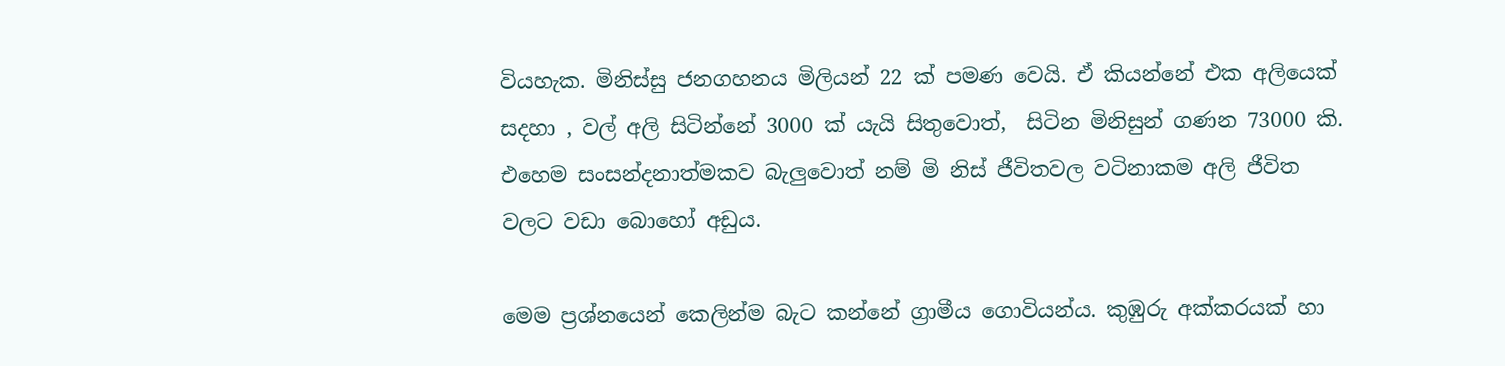වියහැක. මිනිස්සු ජනගහනය මිලියන් 22 ක් පමණ වෙයි. ඒ කියන්නේ එක අලියෙක් සදහා , වල් අලි සිටින්නේ 3000 ක් යැයි සිතුවොත්,  සිටින මිනිසුන් ගණන 73000 කි. එහෙම සංසන්දනාත්මකව බැලුවොත් නම් මි නිස් ජීවිතවල වටිනාකම අලි ජීවිත වලට වඩා බොහෝ අඩුය.

මෙම ප්‍රශ්නයෙන් කෙලින්ම බැට කන්නේ ග්‍රාමීය ගොවියන්ය. කුඹුරු අක්කරයක් හා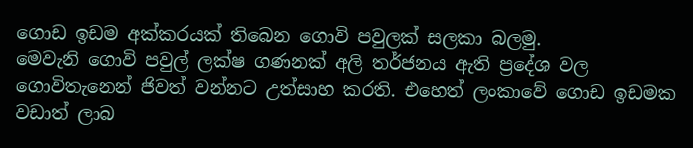ගොඩ ඉඩම අක්කරයක් තිබෙන ගොවි පවුලක් සලකා බලමු.
මෙවැනි ගොවි පවුල් ලක්ෂ ගණනක් අලි තර්ජනය ඇති ප්‍රදේශ වල ගොවිතැනෙන් ජිවත් වන්නට උත්සාහ කරති. එහෙත් ලංකාවේ ගොඩ ඉඩමක වඩාත් ලාබ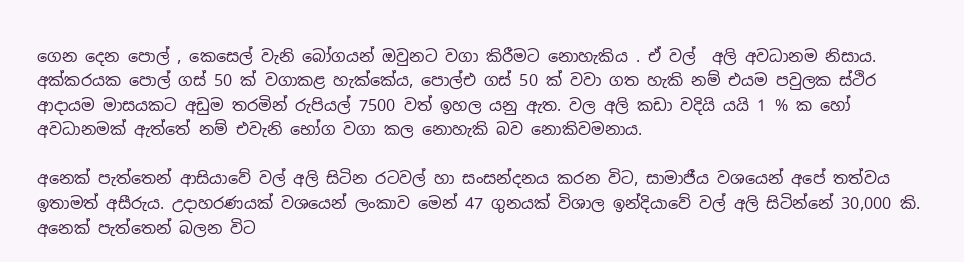ගෙන දෙන පොල් , කෙසෙල් වැනි බෝගයන් ඔවුනට වගා කිරීමට නොහැකිය . ඒ වල්  අලි අවධානම නිසාය. අක්කරයක පොල් ගස් 50 ක් වගාකළ හැක්කේය, පොල්එ ගස් 50 ක් වවා ගත හැකි නම් එයම පවුලක ස්ථිර ආදායම මාසයකට අඩුම තරමින් රුපියල් 7500 වත් ඉහල යනු ඇත. වල අලි කඩා වදියි යයි 1 % ක හෝ අවධානමක් ඇත්තේ නම් එවැනි භෝග වගා කල නොහැකි බව නොකිවමනාය.

අනෙක් පැත්තෙන් ආසියාවේ වල් අලි සිටින රටවල් හා සංසන්දනය කරන විට, සාමාජීය වශයෙන් අපේ තත්වය ඉතාමත් අසීරුය. උදාහරණයක් වශයෙන් ලංකාව මෙන් 47 ගුනයක් විශාල ඉන්දියාවේ වල් අලි සිටින්නේ 30,000 කි. අනෙක් පැත්තෙන් බලන විට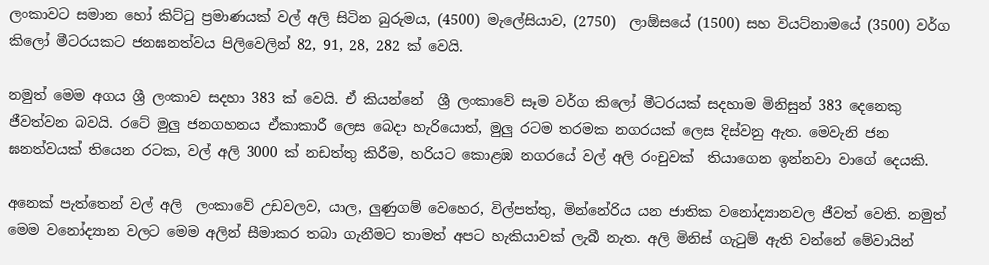ලංකාවට සමාන හෝ කිට්ටු ප්‍රමාණයක් වල් අලි සිටින බුරුමය, (4500) මැලේසියාව, (2750)  ලාඕසයේ (1500) සහ වියට්නාමයේ (3500) වර්ග කිලෝ මීටරයකට ජනඝනත්වය පිලිවෙලින් 82, 91, 28, 282 ක් වෙයි.

නමුත් මෙම අගය ශ්‍රී ලංකාව සදහා 383 ක් වෙයි. ඒ කියන්නේ  ශ්‍රී ලංකාවේ සෑම වර්ග කිලෝ මීටරයක් සදහාම මිනිසුන් 383 දෙනෙකු ජීවත්වන බවයි. රටේ මුලු ජනගහනය ඒකාකාරී ලෙස බෙදා හැරියොත්, මුලු රටම තරමක නගරයක් ලෙස දිස්වනු ඇත. මෙවැනි ජන ඝනත්වයක් තියෙන රටක, වල් අලි 3000 ක් නඩත්තු කිරීම, හරියට කොළඹ නගරයේ වල් අලි රංචුවක්  තියාගෙන ඉන්නවා වාගේ දෙයකි.

අනෙක් පැත්තෙන් වල් අලි  ලංකාවේ උඩවලව, යාල, ලුණුගම් වෙහෙර, විල්පත්තු, මින්නේරිය යන ජාතික වනෝද්‍යානවල ජීවත් වෙති. නමුත් මෙම වනෝද්‍යාන වලට මෙම අලින් සීමාකර තබා ගැනීමට තාමත් අපට හැකියාවක් ලැබී නැත. අලි මිනිස් ගැටුම් ඇති වන්නේ මේවායින්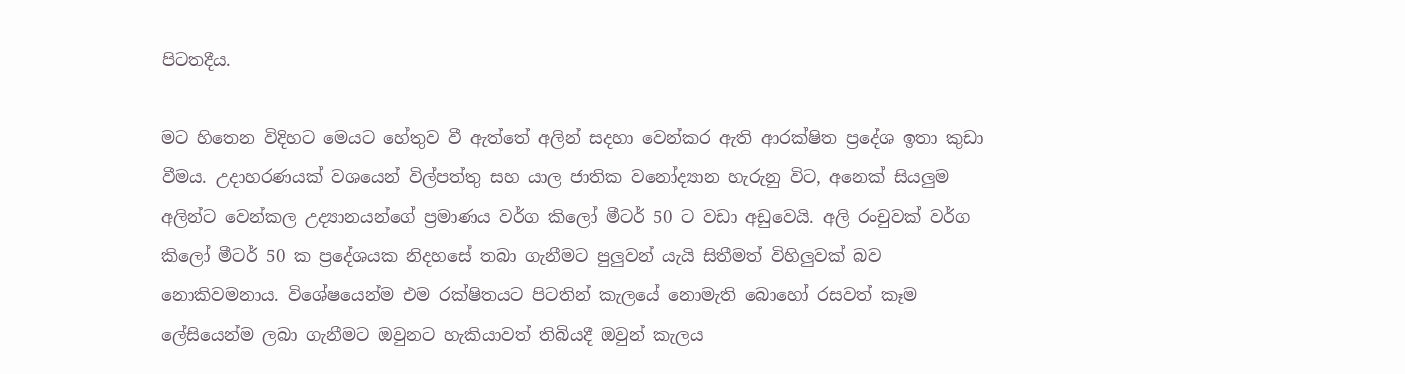පිටතදීය.

මට හිතෙන විදිහට මෙයට හේතුව වී ඇත්තේ අලින් සදහා වෙන්කර ඇති ආරක්ෂිත ප්‍රදේශ ඉතා කුඩා වීමය. උදාහරණයක් වශයෙන් විල්පත්තු සහ යාල ජාතික වනෝද්‍යාන හැරුනු විට, අනෙක් සියලුම අලින්ට වෙන්කල උද්‍යානයන්ගේ ප්‍රමාණය වර්ග කිලෝ මීටර් 50 ට වඩා අඩුවෙයි. අලි රංචුවක් වර්ග කිලෝ මීටර් 50 ක ප්‍රදේශයක නිදහසේ තබා ගැනීමට පුලුවන් යැයි සිතීමත් විහිලුවක් බව නොකිවමනාය. විශේෂයෙන්ම එම රක්ෂිතයට පිටතින් කැලයේ නොමැති බොහෝ රසවත් කෑම ලේසියෙන්ම ලබා ගැනීමට ඔවුනට හැකියාවත් තිබියදී ඔවුන් කැලය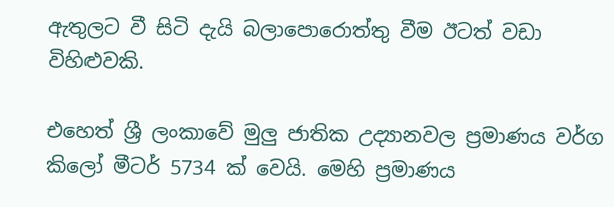ඇතුලට වී සිටි දැයි බලාපොරොත්තු වීම ඊටත් වඩා විහිළුවකි.

එහෙත් ශ්‍රී ලංකාවේ මුලු ජාතික උද්‍යානවල ප්‍රමාණය වර්ග කිලෝ මීටර් 5734 ක් ‍වෙයි. මෙහි ප්‍රමාණය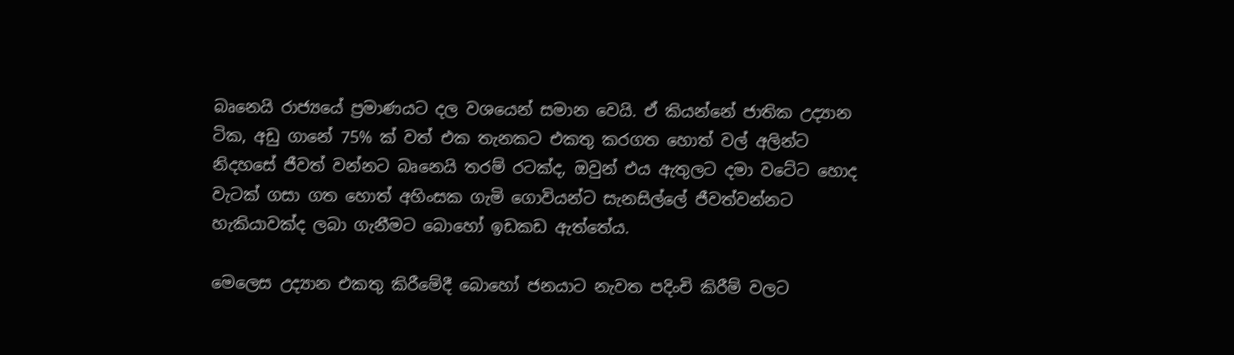බෘනෙයි රාජ්‍යයේ ප්‍රමාණයට දල වශයෙන් සමාන වෙයි. ඒ කියන්නේ ජාතික උද්‍යාන ටික, අඩු ගානේ 75% ක් වත් එක තැනකට එකතු කරගත හොත් වල් අලින්ට නිදහසේ ජීවත් වන්නට බෘනෙයි තරම් රටක්ද, ඔවුන් එය ඇතුලට දමා වටේට හොද වැටක් ගසා ගත හොත් අහිංසක ගැමි ගොවියන්ට සැනසිල්ලේ ජීවත්වන්නට හැකියාවක්ද ලබා ගැනීමට බොහෝ ඉඩකඩ ඇත්තේය.

මෙලෙස උද්‍යාන එකතු කිරීමේදී බොහෝ ජනයාට නැවත පදිංචි කිරීම් වලට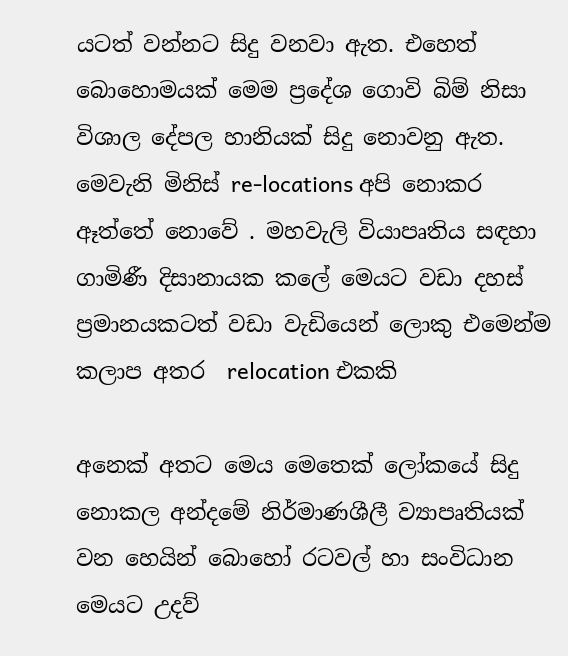යටත් වන්නට සිදු වනවා ඇත. එහෙත් බොහොමයක් මෙම ප්‍රදේශ ගොවි බිම් නිසා විශාල දේපල හානියක් සිදු නොවනු ඇත. මෙවැනි මිනිස් re-locations අපි නොකර ඈත්තේ නොවේ . මහවැලි වියාපෘතිය සඳහා ගාමිණී දිසානායක කලේ මෙයට වඩා දහස් ප්‍රමානයකටත් වඩා වැඩියෙන් ලොකු එමෙන්ම කලාප අතර  relocation එකකි

අනෙක් අතට මෙය මෙතෙක් ලෝකයේ සිදු නොකල අන්දමේ නිර්මාණශීලී ව්‍යාපෘතියක් වන හෙයින් බොහෝ රටවල් හා සංවිධාන මෙයට උදව්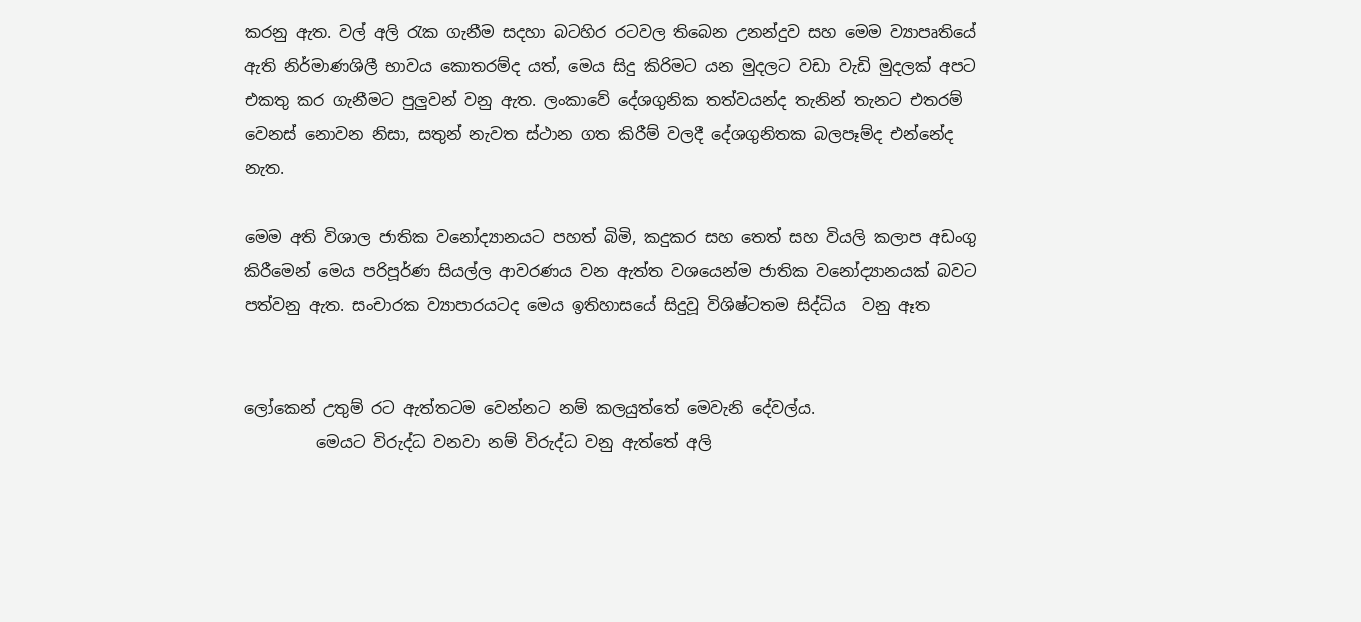කරනු ඇත. වල් අලි රැක ගැනීම සදහා බටහිර රටවල තිබෙන උනන්දුව සහ මෙම ව්‍යාපෘතියේ ඇති නිර්මාණශිලී භාවය කොතරම්ද යත්, මෙය සිදු කිරිමට යන මුදලට වඩා වැඩි මුදලක් අපට එකතු කර ගැනීමට පුලුවන් වනු ඇත. ලංකාවේ දේශගුනික තත්වයන්ද තැනින් තැනට එතරම් වෙනස් නොවන නිසා, සතුන් නැවත ස්ථාන ගත කිරීම් වලදී දේශගුනිතක බලපෑම්ද එන්නේද නැත.

මෙම අති විශාල ජාතික වනෝද්‍යානයට පහත් බිමි, කදුකර සහ තෙත් සහ වියලි කලාප අඩංගු කිරීමෙන් මෙය පරිපූර්ණ සියල්ල ආවරණය වන ඇත්ත වශයෙන්ම ජාතික වනෝද්‍යානයක් බවට පත්වනු ඇත. සංචාරක ව්‍යාපාරයටද මෙය ඉතිහාසයේ සිදුවූ විශිෂ්ටතම සිද්ධිය  වනු ඈත


ලෝකෙන් උතුම් රට ඇත්තටම වෙන්නට නම් කලයුත්තේ මෙවැනි දේවල්ය.
         මෙයට විරුද්ධ වනවා නම් විරුද්ධ වනු ඇත්තේ අලි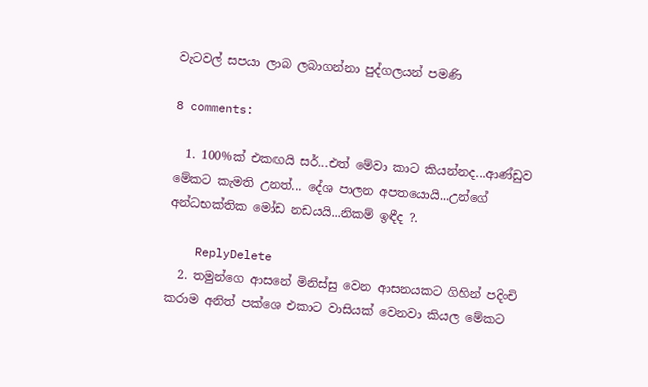වැටවල් සපයා ලාබ ලබාගන්නා පුද්ගලයන් පමණි

8 comments:

  1. 100%ක් එකඟයි සර්...එත් මේවා කාට කියන්නද...ආණ්ඩුව මේකට කැමති උනත්... දේශ පාලන අපතයොයි...උන්ගේ අන්ධභක්තික මෝඩ නඩයයි...නිකම් ඉඳීද ?.

    ReplyDelete
  2. තමුන්ගෙ ආසනේ මිනිස්සු වෙන ආසනයකට ගිහින් පදිංචි කරාම අනිත් පක්ශෙ එකාට වාසියක් වෙනවා කියල මේකට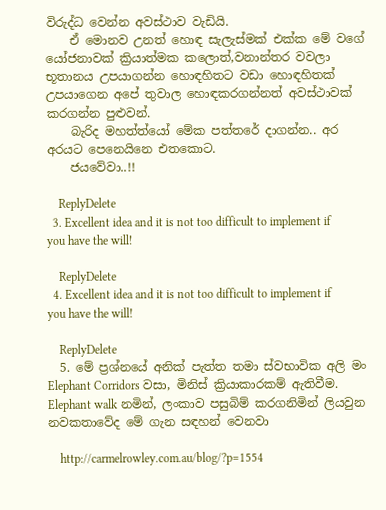විරුද්ධ වෙන්න අවස්ථාව වැඩියි.
    ඒ මොනව උනත් හොඳ සැලැස්මක් එක්ක මේ වගේ යෝජනාවක් ක්‍රියාත්මක කලොත්,වනාන්තර වවලා භූතානය උපයාගන්න හොඳහිතට වඩා හොඳහිතක් උපයාගෙන අපේ තුවාල හොඳකරගන්නත් අවස්ථාවක් කරගන්න පුළුවන්.
    බැරිද මහත්ත්යෝ මේක පත්තරේ දාගන්න.. අර අරයට පෙනෙයිනෙ එතකොට.
    ජයවේවා..!!

    ReplyDelete
  3. Excellent idea and it is not too difficult to implement if you have the will!

    ReplyDelete
  4. Excellent idea and it is not too difficult to implement if you have the will!

    ReplyDelete
  5. මේ ප්‍රශ්නයේ අනික් පැත්ත තමා ස්වභාවික අලි මං Elephant Corridors වසා, මිනිස් ක්‍රියාකාරකම් ඇතිවීම. Elephant walk නමින්, ලංකාව පසුබිම් කරගනිමින් ලියවුන නවකතාවේද මේ ගැන සඳහන් වෙනවා

    http://carmelrowley.com.au/blog/?p=1554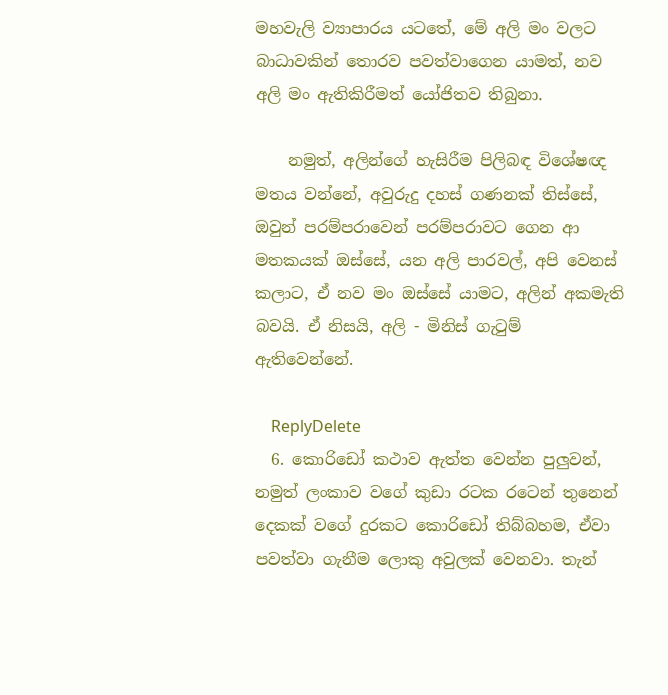මහවැලි ව්‍යාපාරය යටතේ, මේ අලි මං වලට බාධාවකින් තොරව පවත්වාගෙන යාමත්, නව අලි මං ඇතිකිරීමත් යෝජිතව තිබුනා.

    නමුත්, අලින්ගේ හැසිරීම පිලිබඳ විශේෂඥ මතය වන්නේ, අවුරුදු දහස් ගණනක් තිස්සේ, ඔවුන් පරම්පරාවෙන් පරම්පරාවට ගෙන ආ මතකයක් ඔස්සේ, යන අලි පාරවල්, අපි වෙනස් කලාට, ඒ නව මං ඔස්සේ යාමට, අලින් අකමැති බවයි. ඒ නිසයි, අලි - මිනිස් ගැටුම් ඇතිවෙන්නේ.

    ReplyDelete
  6. කොරිඩෝ කථාව ඇත්ත වෙන්න පුලුවන්, නමුත් ලංකාව වගේ කුඩා රටක රටෙන් තුනෙන් දෙකක් වගේ දුරකට කොරිඩෝ තිබ්බහම, ඒවා පවත්වා ගැනීම ලොකු අවුලක් වෙනවා. තැන්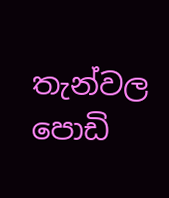තැන්වල පොඩි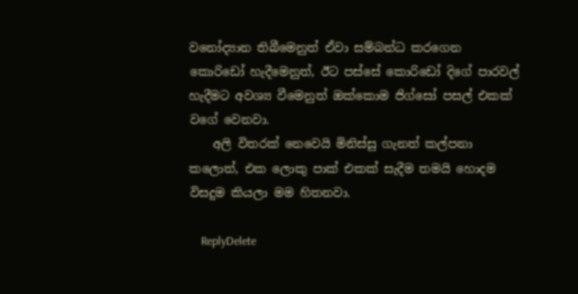වනෝද්‍යාන තිබීමෙනුත් ඒවා සම්බන්ධ කරගෙන කොරිඩෝ හැදීමෙනුත්, ඊට පස්සේ කොරිඩෝ දිගේ පාරවල් හැදීමට අවශ්‍ය වීමෙනුත් ඔක්කොම ජිග්සෝ පසල් එකක් වගේ වෙනවා.
    අලි විතරක් නෙවෙයි මිනිස්සු ගැනත් කල්පනා කලොත්, එක ලොකු පාක් එකක් සැදීම තමයි හොදම විසදුම කියලා මම හිතනවා.

    ReplyDelete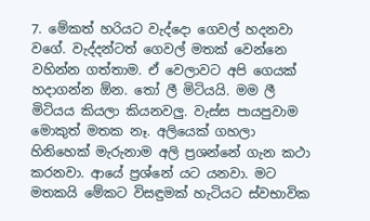7. මේකත් හරියට වැද්දො ගෙවල් හදනවා වගේ. වැද්දන්ටත් ගෙවල් මතක් වෙන්නෙ වහින්න ගත්තාම. ඒ වෙලාවට අපි ගෙයක් හදාගන්න ඕන. තෝ ලී මිටියයි. මම ලී මිටියය කියලා කියනවලු. වැස්ස පායපුවාම මොකුත් මතක නෑ. අලියෙක් ගහලා හිනිහෙක් මැරුනාම අලි ප්‍රශන්නේ ගැන කථා කරනවා. ආයේ ප්‍රශ්නේ යට යනවා. මට මතකයි මේකට විසඳුමක් හැටියට ස්වභාවික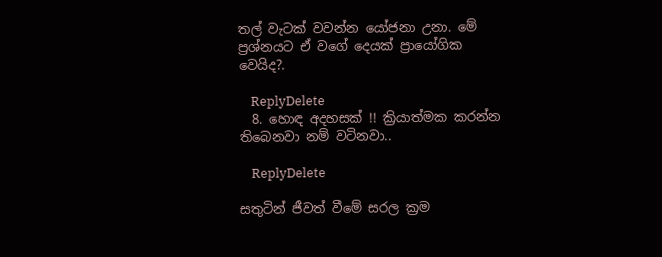තල් වැටක් වවන්න යෝජනා උනා. මේ ප්‍රශ්නයට ඒ වගේ දෙයක් ප්‍රායෝගික වෙයිද?.

    ReplyDelete
  8. හොඳ අදහසක් !! ක්‍රියාත්මක කරන්න තිබෙනවා නම් වටිනවා..

    ReplyDelete

සතුටින් ජීවත් වීමේ සරල ක්‍රම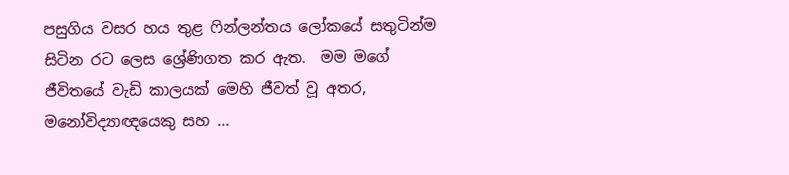පසුගිය වසර හය තුළ ෆින්ලන්තය ලෝකයේ සතුටින්ම සිටින රට ලෙස ශ්‍රේණිගත කර ඇත.  මම මගේ ජීවිතයේ වැඩි කාලයක් මෙහි ජීවත් වූ අතර, මනෝවිද්‍යාඥයෙකු සහ ...